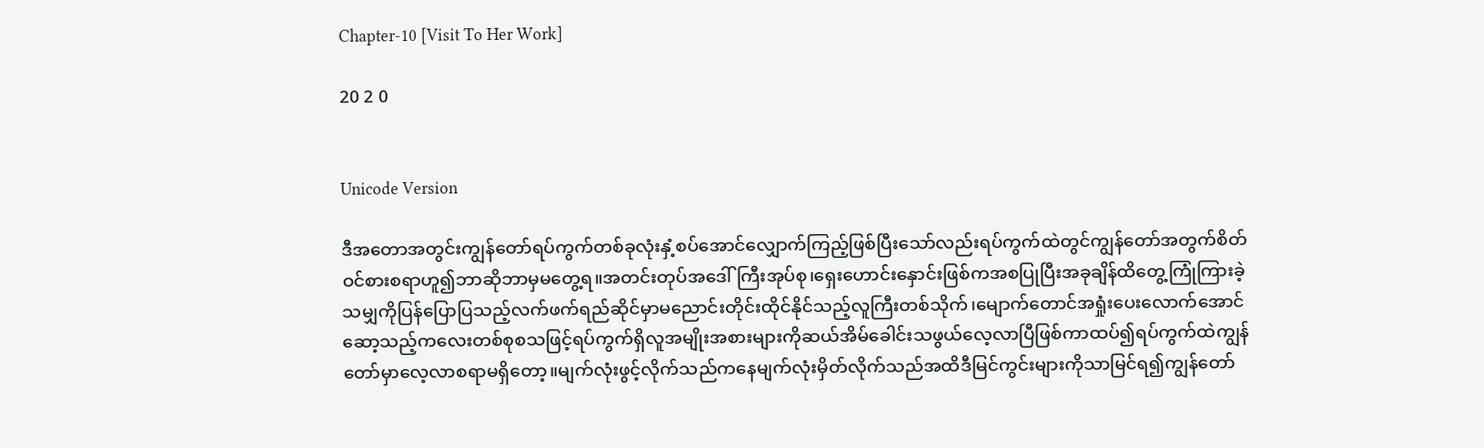Chapter-10 [Visit To Her Work]

20 2 0


Unicode Version

ဒီအတောအတွင်းကျွန်တော်ရပ်ကွက်တစ်ခုလုံးနှံ့စပ်အောင်လျှောက်ကြည့်ဖြစ်ပြီးသော်လည်းရပ်ကွက်ထဲတွင်ကျွန်တော်အတွက်စိတ်ဝင်စားစရာဟူ၍ဘာဆိုဘာမှမတွေ့ရ။အတင်းတုပ်အဒေါ်ကြီးအုပ်စု၊ရှေးဟောင်းနှောင်းဖြစ်ကအစပြုပြီးအခုချိန်ထိတွေ့ကြုံကြားခဲ့သမျှကိုပြန်ပြောပြသည့်လက်ဖက်ရည်ဆိုင်မှာမညောင်းတိုင်းထိုင်နိုင်သည့်လူကြီးတစ်သိုက်၊မျောက်တောင်အရှုံးပေးလောက်အောင်ဆော့သည့်ကလေးတစ်စုစသဖြင့်ရပ်ကွက်ရှိလူအမျိုးအစားများကိုဆယ်အိမ်ခေါင်းသဖွယ်လေ့လာပြီဖြစ်ကာထပ်၍ရပ်ကွက်ထဲကျွန်တော်မှာလေ့လာစရာမရှိတော့။မျက်လုံးဖွင့်လိုက်သည်ကနေမျက်လုံးမှိတ်လိုက်သည်အထိဒီမြင်ကွင်းများကိုသာမြင်ရ၍ကျွန်တော်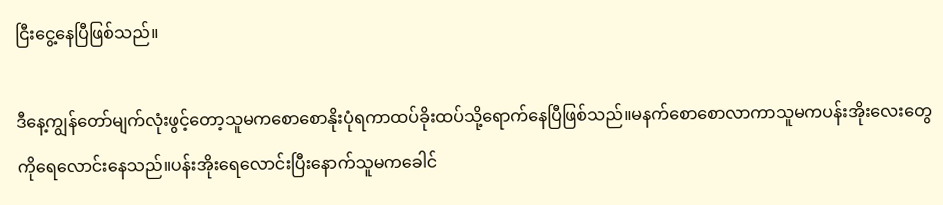ငြီးငွေ့နေပြီဖြစ်သည်။

ဒီနေ့ကျွန်တော်မျက်လုံးဖွင့်တော့သူမကစောစောနိုးပုံရကာထပ်ခိုးထပ်သို့ရောက်နေပြီဖြစ်သည်။မနက်စောစောလာကာသူမကပန်းအိုးလေးတွေကိုရေလောင်းနေသည်။ပန်းအိုးရေလောင်းပြီးနောက်သူမကခေါင်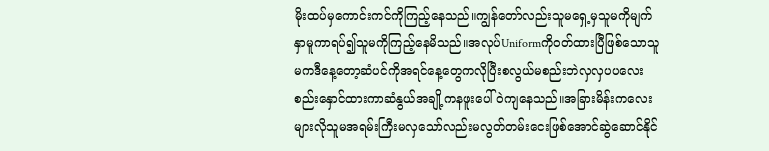မိုးထပ်မှကောင်းကင်ကိုကြည့်နေသည်။ကျွန်တော်လည်းသူမရှေ့မှသူမကိုမျက်နှာမူကာရပ်၍သူမကိုကြည့်နေမိသည်။အလုပ်Uniformကိုဝတ်ထားပြီဖြစ်သောသူမကဒီနေ့တော့ဆံပင်ကိုအရင်နေ့တွေကလိုပြီးစလွယ်မစည်းဘဲလှလှပပလေးစည်းနှောင်ထားကာဆံနွယ်အချို့ကနဖူးပေါ်ဝဲကျနေသည်။အခြားမိန်းကလေးများလိုသူမအရမ်းကြီးမလှသော်လည်းမလွတ်တမ်းငေးဖြစ်အောင်ဆွဲဆောင်နိုင်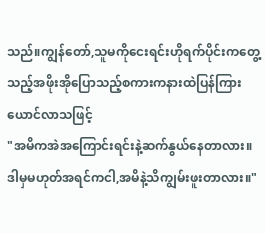သည်။ကျွန်တော်,သူမကိုငေးရင်းဟိုရက်ပိုင်းကတွေ့သည့်အဖိုးအိုပြောသည့်စကားကနားထဲပြန်ကြားယောင်လာသဖြင့်
"အမိကအဲအကြောင်းရင်းနဲ့ဆက်နွယ်နေတာလား။ ဒါမှမဟုတ်အရင်ကငါ,အမိနဲ့သိကျွမ်းဖူးတာလား။"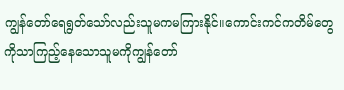ကျွန်တော်ရေရွတ်သော်လည်းသူမကမကြားနိုင်။ကောင်းကင်ကတိမ်တွေကိုသာကြည့်နေသောသူမကိုကျွန်တော်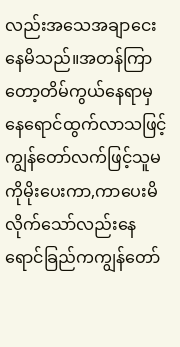လည်းအသေအချာငေးနေမိသည်။အတန်ကြာတော့တိမ်ကွယ်နေရာမှနေရောင်ထွက်လာသဖြင့်ကျွန်တော်လက်ဖြင့်သူမကိုမိုးပေးကာ,ကာပေးမိလိုက်သော်လည်းနေရောင်ခြည်ကကျွန်တော်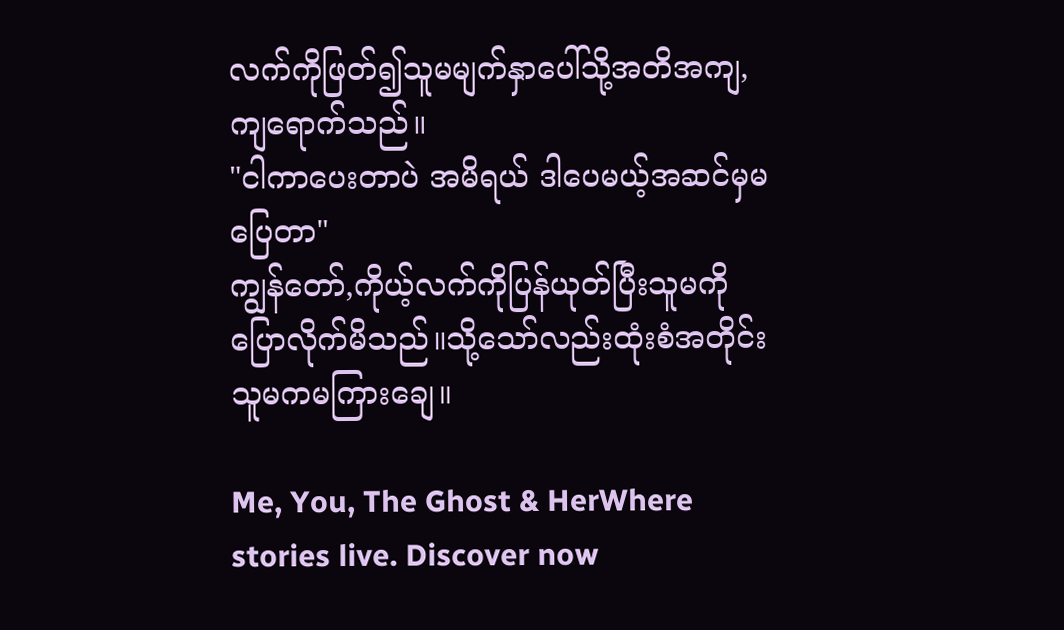လက်ကိုဖြတ်၍သူမမျက်နှာပေါ်သို့အတိအကျ,ကျရောက်သည်။
"ငါကာပေးတာပဲ အမိရယ် ဒါပေမယ့်အဆင်မှမပြေတာ"
ကျွန်တော်,ကိုယ့်လက်ကိုပြန်ယုတ်ပြီးသူမကိုပြောလိုက်မိသည်။သို့သော်လည်းထုံးစံအတိုင်းသူမကမကြားချေ။

Me, You, The Ghost & HerWhere stories live. Discover now